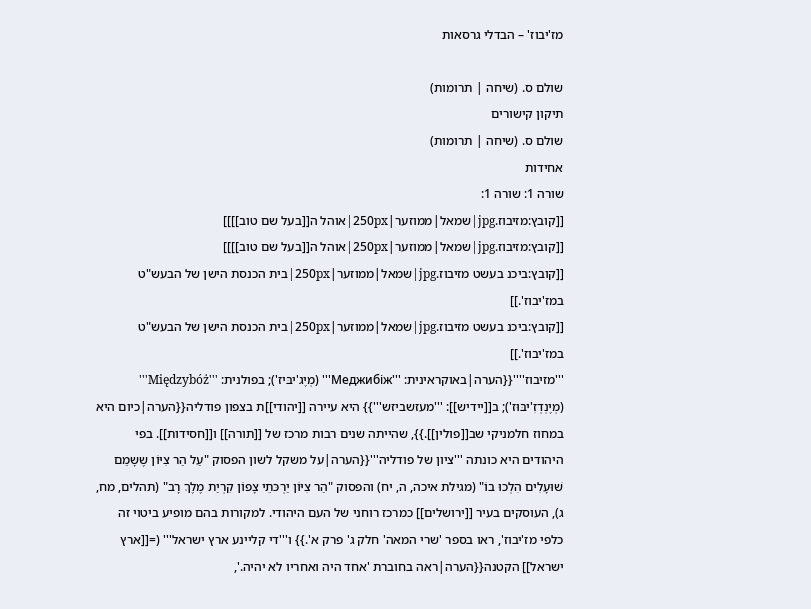מז'יבוז' – הבדלי גרסאות

שולם ס. (שיחה | תרומות)
תיקון קישורים
שולם ס. (שיחה | תרומות)
אחידות
שורה 1: שורה 1:
[[קובץ:מזיבוז.jpg|שמאל|ממוזער|250px|אוהל ה[[בעל שם טוב]]]]
[[קובץ:מזיבוז.jpg|שמאל|ממוזער|250px|אוהל ה[[בעל שם טוב]]]]
[[קובץ:ביכנ בעשט מזיבוז.jpg|שמאל|ממוזער|250px|בית הכנסת הישן של הבעש"ט במז'יבוז'.]]
[[קובץ:ביכנ בעשט מזיבוז.jpg|שמאל|ממוזער|250px|בית הכנסת הישן של הבעש"ט במז'יבוז'.]]
'''מזיבוז''''{{הערה|באוקראינית: '''Меджибіж''' (מְיֶג'יבּיז'); בפולנית: '''Międzybóż''' (מְיֶנְדְזִ'יבּוּז'); ב[[יידיש]]: '''מעזשביזש'''}} היא עיירה [[יהודי]]ת בצפון פודליה{{הערה|כיום היא במחוז חלמניקי שב[[פולין]].}}, שהייתה שנים רבות מרכז של [[תורה]] ו[[חסידות]]. בפי היהודים היא כונתה '''ציון של פודליה'''{{הערה|על משקל לשון הפסוק "עַל הַר צִיּוֹן שֶשָמֵם שׁוּעָלִים הִלְכוּ בוֹ" (מגילת איכה, ה, יח) והפסוק "הַר צִיּוֹן יַרְכּתֵי צָפוֹן קִרְיַת מֶלֶךְ רָב" (תהלים, מח, ג), העוסקים בעיר [[ירושלים]] כמרכז רוחני של העם היהודי. למקורות בהם מופיע ביטוי זה כלפי מז'יבוז', ראו בספר 'שרי המאה' חלק ג' פרק א'.}} ו'''די קליינע ארץ ישראל''' (=[[ארץ ישראל]] הקטנה{{הערה|ראה בחוברת 'אחד היה ואחריו לא יהיה.',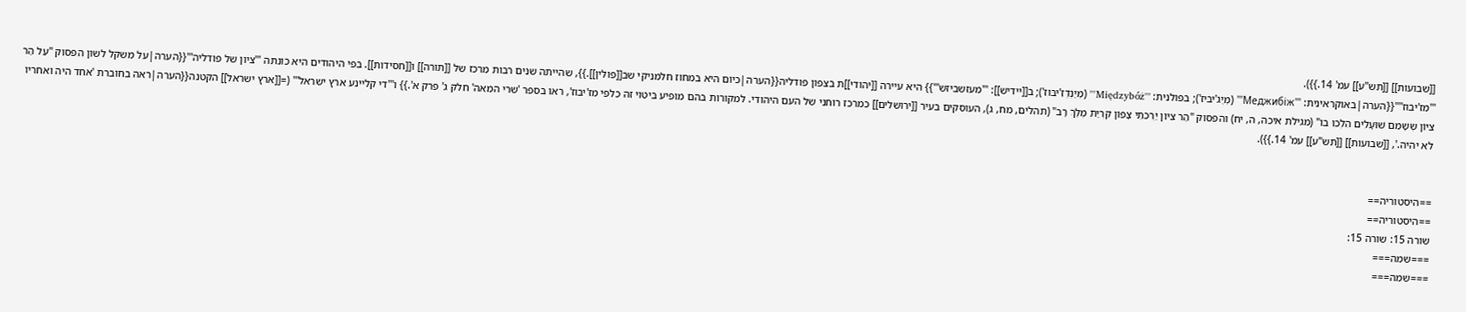[[שבועות]] [[תש"ע]] עמ' 14.}}).
'''מז'יבוז''''{{הערה|באוקראינית: '''Меджибіж''' (מְיֶג'יבּיז'); בפולנית: '''Międzybóż''' (מְיֶנְדְזִ'יבּוּז'); ב[[יידיש]]: '''מעזשביזש'''}} היא עיירה [[יהודי]]ת בצפון פודליה{{הערה|כיום היא במחוז חלמניקי שב[[פולין]].}}, שהייתה שנים רבות מרכז של [[תורה]] ו[[חסידות]]. בפי היהודים היא כונתה '''ציון של פודליה'''{{הערה|על משקל לשון הפסוק "עַל הַר צִיּוֹן שֶשָמֵם שׁוּעָלִים הִלְכוּ בוֹ" (מגילת איכה, ה, יח) והפסוק "הַר צִיּוֹן יַרְכּתֵי צָפוֹן קִרְיַת מֶלֶךְ רָב" (תהלים, מח, ג), העוסקים בעיר [[ירושלים]] כמרכז רוחני של העם היהודי. למקורות בהם מופיע ביטוי זה כלפי מז'יבוז', ראו בספר 'שרי המאה' חלק ג' פרק א'.}} ו'''די קליינע ארץ ישראל''' (=[[ארץ ישראל]] הקטנה{{הערה|ראה בחוברת 'אחד היה ואחריו לא יהיה.', [[שבועות]] [[תש"ע]] עמ' 14.}}).


==היסטוריה==
==היסטוריה==
שורה 15: שורה 15:
===שמה===
===שמה===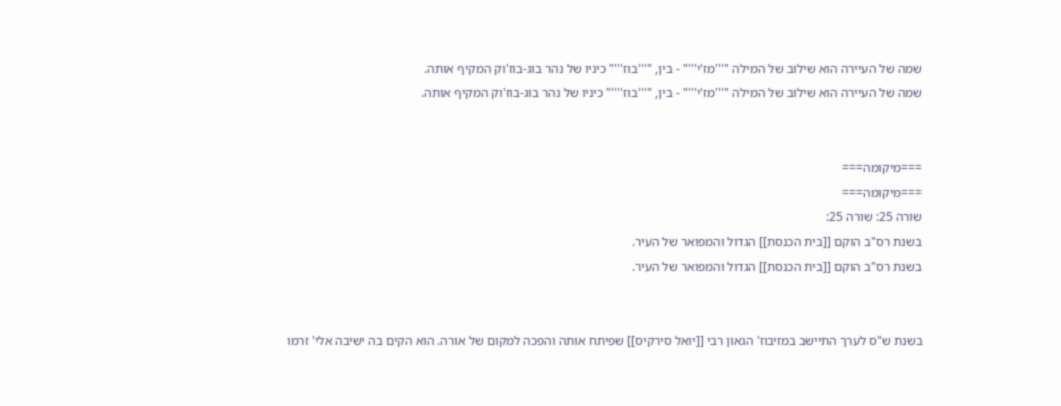שמה של העיירה הוא שילוב של המילה "'''מז'י'''" - בין, "'''בוז'''" כיניו של נהר בוג-בוז'וק המקיף אותה.
שמה של העיירה הוא שילוב של המילה "'''מז'י'''" - בין, "'''בוז''''" כיניו של נהר בוג-בוז'וק המקיף אותה.


===מיקומה===
===מיקומה===
שורה 25: שורה 25:
בשנת רס"ב הוקם [[בית הכנסת]] הגדול והמפואר של העיר.
בשנת רס"ב הוקם [[בית הכנסת]] הגדול והמפואר של העיר.


בשנת ש"ס לערך התיישב במזיבוז' הגאון רבי [[יואל סירקיס]] שפיתח אותה והפכה למקום של אורה. הוא הקים בה ישיבה אלי' זרמו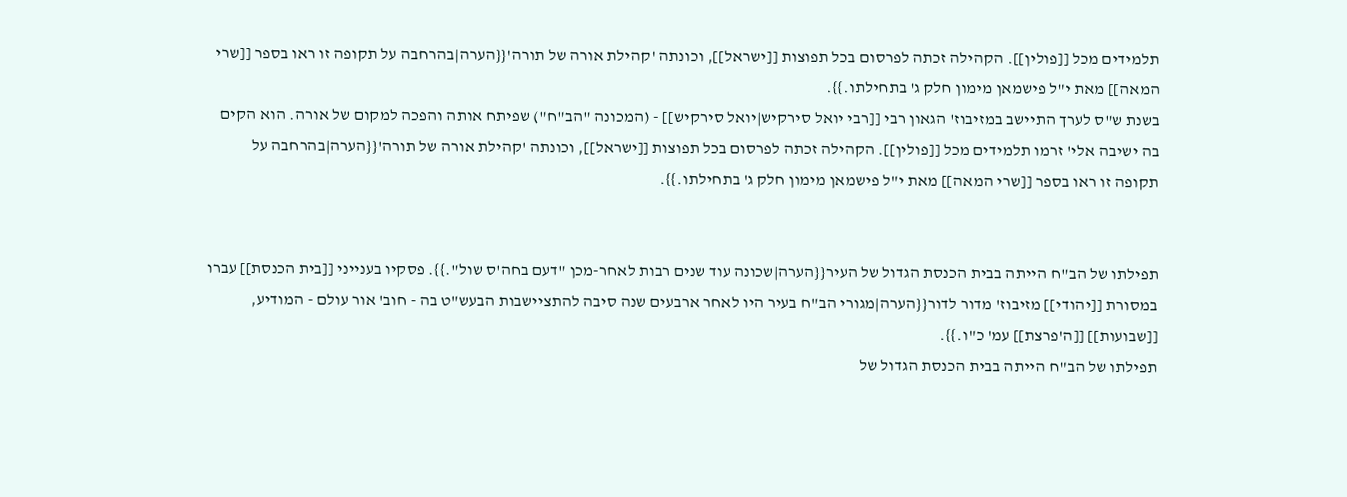תלמידים מכל [[פולין]]. הקהילה זכתה לפרסום בכל תפוצות [[ישראל]], וכונתה 'קהילת אורה של תורה'{{הערה|בהרחבה על תקופה זו ראו בספר [[שרי המאה]] מאת י"ל פישמאן מימון חלק ג' בתחילתו.}}.
בשנת ש"ס לערך התיישב במזיבוז' הגאון רבי [[רבי יואל סירקיש|יואל סירקיש]] - (המכונה "הב"ח") שפיתח אותה והפכה למקום של אורה. הוא הקים בה ישיבה אלי' זרמו תלמידים מכל [[פולין]]. הקהילה זכתה לפרסום בכל תפוצות [[ישראל]], וכונתה 'קהילת אורה של תורה'{{הערה|בהרחבה על תקופה זו ראו בספר [[שרי המאה]] מאת י"ל פישמאן מימון חלק ג' בתחילתו.}}.


תפילתו של הב"ח הייתה בבית הכנסת הגדול של העיר{{הערה|שכונה עוד שנים רבות לאחר-מכן "דעם בחה'ס שול".}}. פסקיו בענייני [[בית הכנסת]] עברו במסורת [[יהודי]] מזיבוז' מדור לדור{{הערה|מגורי הב"ח בעיר היו לאחר ארבעים שנה סיבה להתציישבות הבעש"ט בה - חוב' אור עולם - המודיע, [[שבועות]] [[ה'פרצת]] עמ' כ"ו.}}.
תפילתו של הב"ח הייתה בבית הכנסת הגדול של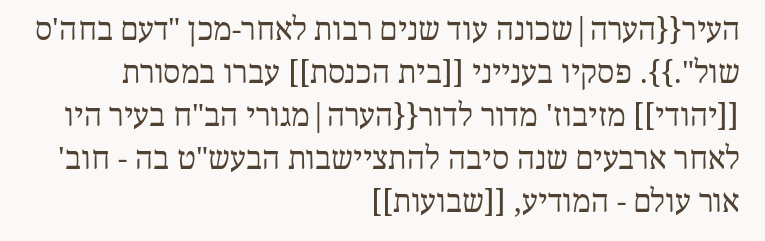העיר{{הערה|שכונה עוד שנים רבות לאחר-מכן "דעם בחה'ס שול".}}. פסקיו בענייני [[בית הכנסת]] עברו במסורת [[יהודי]] מזיבוז' מדור לדור{{הערה|מגורי הב"ח בעיר היו לאחר ארבעים שנה סיבה להתציישבות הבעש"ט בה - חוב' אור עולם - המודיע, [[שבועות]]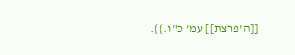[[ה'פרצת]] עמ' כ"ו.}}.